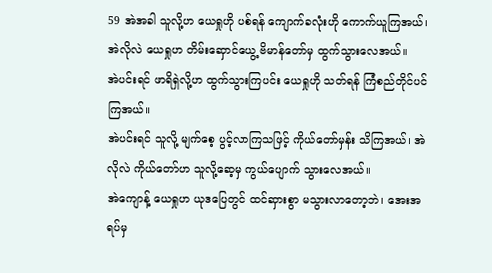59 အဲအခါ သူလို့ဟ ယေရှုဟို ပစ်ရန် ကျောက်ခလုံးဟို ကောက်ယူကြအယ်၊ အဲလိုလဲ ယေရှုဟ တိမ်းဆှောင်ယွေ့ ဗိမာန်တော်မှ ထွက်သွားလေအယ်။
အဲပင်းရင် ဖာရိရှဲလို့ဟ ထွက်သွားကြပင်း ယေရှုဟို သတ်ရန် ကြံစည်တိုင်ပင်ကြအယ်။
အဲပင်းရင် သူလို့ မျက်စေ့ ပွင့်လာကြသဖြင့် ကိုယ်တော်မှန်း သိကြအယ်၊ အဲလိုလဲ ကိုယ်တော်ဟ သူလို့ဆေ့မှ ကွယ်ပျောက် သွားလေအယ်။
အဲကျောန့် ယေရှုဟ ယုဒပြေတွင် ထင်ဆှားစွာ မသွားလာတော့ဘဲ၊ အေးအရပ်မှ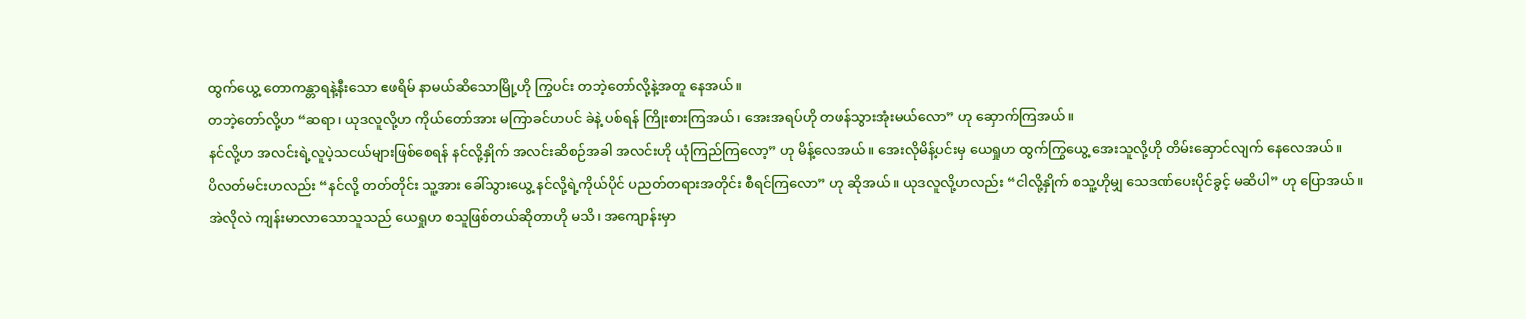ထွက်ယွေ့ တောကန္တာရနဲ့နီးသော ဧဖရိမ် နာမယ်ဆိသောမြို့ဟို ကြွပင်း တဘဲ့တော်လို့နဲ့အတူ နေအယ်။
တဘဲ့တော်လို့ဟ “ဆရာ၊ ယုဒလူလို့ဟ ကိုယ်တော်အား မကြာခင်ဟပင် ခဲနဲ့ ပစ်ရန် ကြိုးစားကြအယ်၊ အေးအရပ်ဟို တဖန်သွားအုံးမယ်လော” ဟု ဆှောက်ကြအယ်။
နင်လို့ဟ အလင်းရဲ့လူပဲ့သငယ်များဖြစ်စေရန် နင်လို့နှိုက် အလင်းဆိစဉ်အခါ အလင်းဟို ယုံကြည်ကြလော့” ဟု မိန့်လေအယ်။ အေးလိုမိန့်ပင်းမှ ယေရှုဟ ထွက်ကြွယွေ့ အေးသူလို့ဟို တိမ်းဆှောင်လျက် နေလေအယ်။
ပိလတ်မင်းဟလည်း “နင်လို့ တတ်တိုင်း သူ့အား ခေါ်သွားယွေ့ နင်လို့ရဲ့ကိုယ်ပိုင် ပညတ်တရားအတိုင်း စီရင်ကြလော” ဟု ဆိုအယ်။ ယုဒလူလို့ဟလည်း “ငါလို့နှိုက် စသူ့ဟိုမျှ သေဒဏ်ပေးပိုင်ခွင့် မဆိပါ” ဟု ပြောအယ်။
အဲလိုလဲ ကျန်းမာလာသောသူသည် ယေရှုဟ စသူဖြစ်တယ်ဆိုတာဟို မသိ၊ အကျောန်းမှာ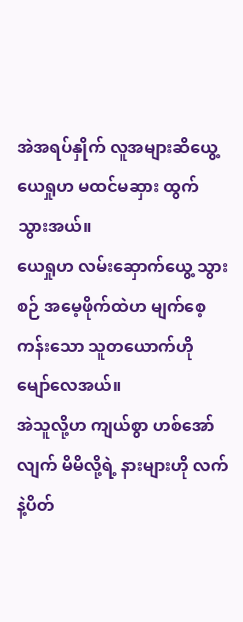အဲအရပ်နှိုက် လူအများဆိယွေ့ ယေရှုဟ မထင်မဆှား ထွက်သွားအယ်။
ယေရှုဟ လမ်းဆှောက်ယွေ့ သွားစဉ် အမေ့ဖိုက်ထဲဟ မျက်စေ့ကန်းသော သူတယောက်ဟို မျော်လေအယ်။
အဲသူလို့ဟ ကျယ်စွာ ဟစ်အော်လျက် မိမိလို့ရဲ့ နားများဟို လက်နဲ့ပိတ်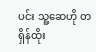ပင်း သူ့ဆေဟို တရှိန်ထိုး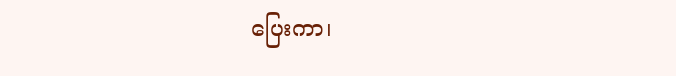ပြေးကာ၊